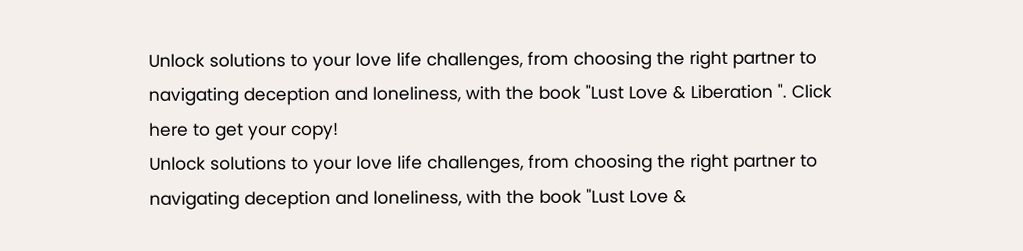Unlock solutions to your love life challenges, from choosing the right partner to navigating deception and loneliness, with the book "Lust Love & Liberation ". Click here to get your copy!
Unlock solutions to your love life challenges, from choosing the right partner to navigating deception and loneliness, with the book "Lust Love &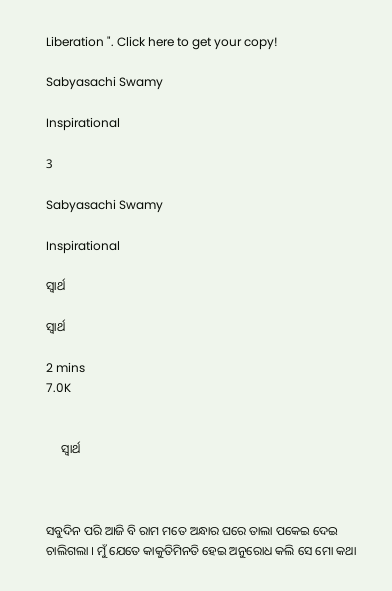Liberation ". Click here to get your copy!

Sabyasachi Swamy

Inspirational

3

Sabyasachi Swamy

Inspirational

ସ୍ଵାର୍ଥ

ସ୍ଵାର୍ଥ

2 mins
7.0K


     ସ୍ଵାର୍ଥ



ସବୁଦିନ ପରି ଆଜି ବି ରାମ ମତେ ଅନ୍ଧାର ଘରେ ତାଲା ପକେଇ ଦେଇ ଚାଲିଗଲା । ମୁଁ ଯେତେ କାକୁତିମିନତି ହେଇ ଅନୁରୋଧ କଲି ସେ ମୋ କଥା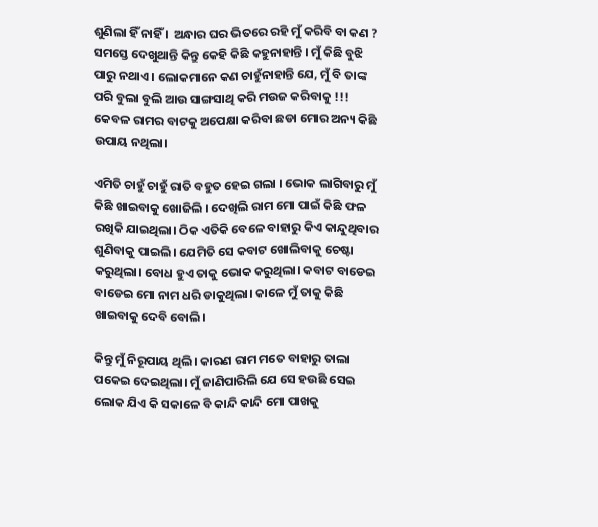ଶୁଣିଲା ହିଁ ନାହିଁ ।  ଅନ୍ଧାର ଘର ଭିତରେ ରହି ମୁଁ କରିବି ବା କଣ ? ସମସ୍ତେ ଦେଖୁଥାନ୍ତି କିନ୍ତୁ କେହି କିଛି କହୁନାହାନ୍ତି । ମୁଁ କିଛି ବୁଝି ପାରୁ ନଥାଏ । ଲୋକମାନେ କଣ ଚାହୁଁନାହାନ୍ତି ଯେ, ମୁଁ ବି ତାଙ୍କ ପରି ବୁଲା ବୁଲି ଆଉ ସାଙ୍ଗସାଥି କରି ମଉଜ କରିବାକୁ !!! କେବଳ ରାମର ବାଟକୁ ଅପେକ୍ଷା କରିବା ଛଡା ମୋର ଅନ୍ୟ କିଛି ଉପାୟ ନଥିଲା।

ଏମିତି ଚାହୁଁ ଚାହୁଁ ରାତି ବହୁତ ହେଇ ଗଲା । ଭୋକ ଲାଗିବାରୁ ମୁଁ କିଛି ଖାଇବାକୁ ଖୋଜିଲି । ଦେଖିଲି ରାମ ମୋ ପାଇଁ କିଛି ଫଳ ରଖିକି ଯାଇଥିଲା। ଠିକ ଏତିକି ବେଳେ ବାହାରୁ କିଏ କାନ୍ଦୁଥିବାର ଶୁଣିବାକୁ ପାଇଲି। ଯେମିତି ସେ କବାଟ ଖୋଲିବାକୁ ଚେଷ୍ଟା କରୁଥିଲା। ବୋଧ ହୁଏ ତାକୁ ଭୋକ କରୁଥିଲା। କବାଟ ବାଡେଇ ବାଡେଇ ମୋ ନାମ ଧରି ଡାକୁଥିଲା। କାଳେ ମୁଁ ତାକୁ କିଛି ଖାଇବାକୁ ଦେବି ବୋଲି।

କିନ୍ତୁ ମୁଁ ନିରୂପାୟ ଥିଲି। କାରଣ ରାମ ମତେ ବାହାରୁ ତାଲା ପକେଇ ଦେଇଥିଲା। ମୁଁ ଜାଣିପାରିଲି ଯେ ସେ ହଉଛି ସେଇ ଲୋକ ଯିଏ କି ସକାଳେ ବି କାନ୍ଦି କାନ୍ଦି ମୋ ପାଖକୁ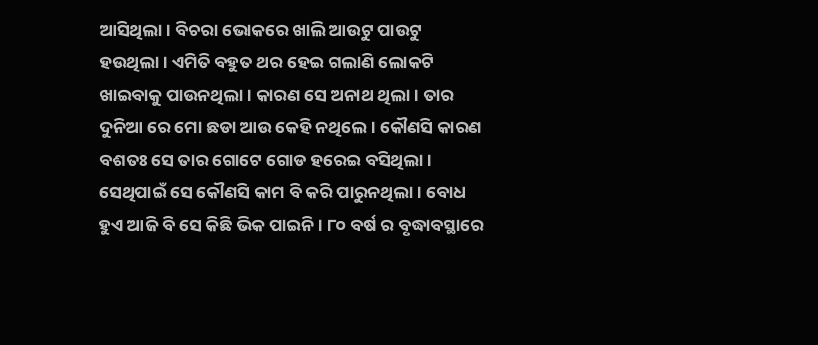ଆସିଥିଲା। ବିଚରା ଭୋକରେ ଖାଲି ଆଉଟୁ ପାଉଟୁ ହଉଥିଲା। ଏମିତି ବହୁତ ଥର ହେଇ ଗଲାଣି ଲୋକଟି ଖାଇବାକୁ ପାଉନଥିଲା। କାରଣ ସେ ଅନାଥ ଥିଲା । ତାର ଦୁନିଆ ରେ ମୋ ଛଡା ଆଉ କେହି ନଥିଲେ। କୌଣସି କାରଣ ବଶତଃ ସେ ତାର ଗୋଟେ ଗୋଡ ହରେଇ ବସିଥିଲା।  ସେଥିପାଇଁ ସେ କୌଣସି କାମ ବି କରି ପାରୁନଥିଲା। ବୋଧ ହୁଏ ଆଜି ବି ସେ କିଛି ଭିକ ପାଇନି । ୮୦ ବର୍ଷ ର ବୃଦ୍ଧାବସ୍ଥାରେ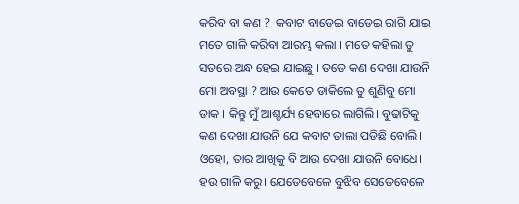କରିବ ବା କଣ ?  କବାଟ ବାଡେଇ ବାଡେଇ ରାଗି ଯାଇ ମତେ ଗାଳି କରିବା ଆରମ୍ଭ କଲା । ମତେ କହିଲା ତୁ ସତରେ ଅନ୍ଧ ହେଇ ଯାଇଛୁ । ତତେ କଣ ଦେଖା ଯାଉନି ମୋ ଅବସ୍ଥା ? ଆଉ କେତେ ଡାକିଲେ ତୁ ଶୁଣିବୁ ମୋ ଡାକ । କିନ୍ତୁ ମୁଁ ଆଶ୍ଚର୍ଯ୍ୟ ହେବାରେ ଲାଗିଲି। ବୁଢାଟିକୁ କଣ ଦେଖା ଯାଉନି ଯେ କବାଟ ତାଲା ପଡିଛି ବୋଲି। ଓହୋ, ତାର ଆଖିକୁ ବି ଆଉ ଦେଖା ଯାଉନି ବୋଧେ। ହଉ ଗାଳି କରୁ। ଯେତେବେଳେ ବୁଝିବ ସେତେବେଳେ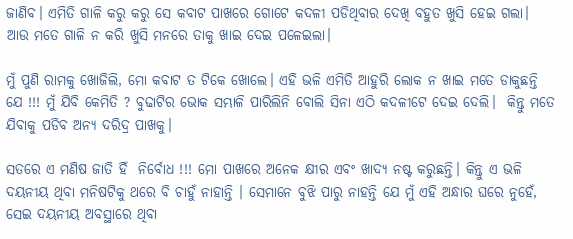ଜାଣିବ। ଏମିତି ଗାଳି କରୁ କରୁ ସେ କବାଟ ପାଖରେ ଗୋଟେ କଦଳୀ ପଡିଥିବାର ଦେଖି ବହୁତ ଖୁସି ହେଇ ଗଲା। ଆଉ ମତେ ଗାଳି ନ କରି ଖୁସି ମନରେ ତାକୁ ଖାଇ ଦେଇ ପଳେଇଲା।

ମୁଁ ପୁଣି ରାମକୁ ଖୋଜିଲି, ମୋ କବାଟ ତ ଟିକେ ଖୋଲେ। ଏହି ଭଳି ଏମିତି ଆହୁରି ଲୋକ ନ ଖାଇ ମତେ ଡାକୁଛନ୍ତି ଯେ !!! ମୁଁ ଯିବି କେମିତି ? ବୁଢାଟିର ଭୋକ ସମ୍ଭାଳି ପାରିଲିନି ବୋଲି ସିନା ଏଠି କଦଳୀଟେ ଦେଇ ଦେଲି।  କିନ୍ତୁ ମତେ ଯିବାକୁ ପଡିବ ଅନ୍ୟ ଦରିଦ୍ର ପାଖକୁ।

ସତରେ ଏ ମଣିଷ ଜାତି ହିଁ  ନିର୍ବୋଧ !!! ମୋ ପାଖରେ ଅନେକ କ୍ଷୀର ଏବଂ ଖାଦ୍ୟ ନଷ୍ଟ କରୁଛନ୍ତି। କିନ୍ତୁ ଏ ଭଳି ଦୟନୀୟ ଥିବା ମନିଷଟିକୁ ଥରେ ବି ଚାହୁଁ ନାହାନ୍ତି । ସେମାନେ ବୁଝି ପାରୁ ନାହନ୍ତି ଯେ ମୁଁ ଏହି ଅନ୍ଧାର ଘରେ ନୁହେଁ, ସେଇ ଦୟନୀୟ ଅବସ୍ଥାରେ ଥିବା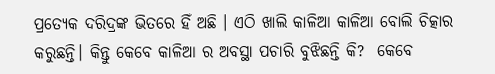ପ୍ରତ୍ୟେକ ଦରିଦ୍ରଙ୍କ ଭିତରେ ହିଁ ଅଛି । ଏଠି ଖାଲି କାଳିଆ କାଳିଆ ବୋଲି ଚିତ୍କାର କରୁଛନ୍ତି। କିନ୍ତୁ କେବେ କାଳିଆ ର ଅବସ୍ଥା ପଚାରି ବୁଝିଛନ୍ତି କି?  କେବେ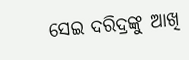ସେଇ ଦରିଦ୍ରଙ୍କୁ ଆଖି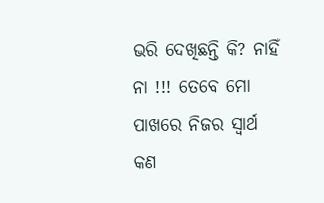ଭରି ଦେଖିଛନ୍ତି କି? ନାହିଁ  ନା !!! ତେବେ ମୋ ପାଖରେ ନିଜର ସ୍ଵାର୍ଥ କଣ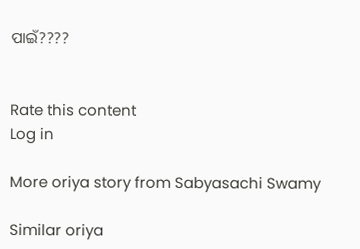ପାଇଁ????


Rate this content
Log in

More oriya story from Sabyasachi Swamy

Similar oriya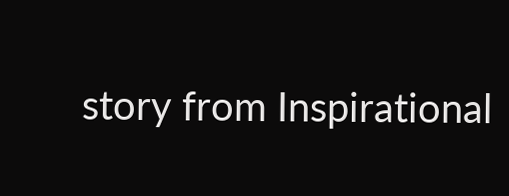story from Inspirational